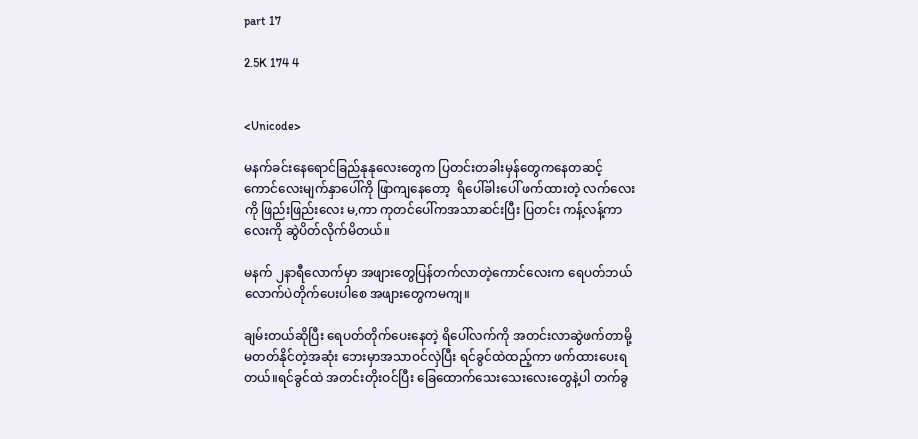part 17

2.5K 174 4


<Unicode>

မနက်ခင်းနေရောင်ခြည်နုနုလေးတွေက ပြတင်းတခါးမှန်တွေကနေတဆင့် ကောင်လေးမျက်နှာပေါ်ကို ဖြာကျနေတော့  ရိပေါ်ခါးပေါ် ဖက်ထားတဲ့ လက်လေးကို ဖြည်းဖြည်းလေး မ,ကာ ကုတင်ပေါ်ကအသာဆင်းပြီး ပြတင်း ကန့်လန့်ကာလေးကို ဆွဲပိတ်လိုက်မိတယ်။

မနက် ၂နာရီလောက်မှာ အဖျားတွေပြန်တက်လာတဲ့ကောင်လေးက ရေပတ်ဘယ်လောက်ပဲတိုက်ပေးပါစေ အဖျားတွေကမကျ။

ချမ်းတယ်ဆိုပြီး ရေပတ်တိုက်ပေးနေတဲ့ ရိပေါ်လက်ကို အတင်းလာဆွဲဖက်တာမို့ မတတ်နိုင်တဲ့အဆုံး ဘေးမှာအသာဝင်လှဲပြီး ရင်ခွင်ထဲထည့်ကာ ဖက်ထားပေးရတယ်။ရင်ခွင်ထဲ အတင်းတိုးဝင်ပြီး ခြေထောက်သေးသေးလေးတွေနဲ့ပါ တက်ခွ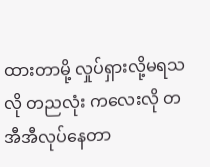ထားတာမို့ လှုပ်ရှားလို့မရသလို တညလုံး ကလေးလို တအီအီလုပ်နေတာ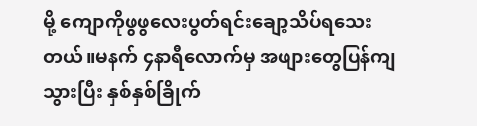မို့ ကျောကိုဖွဖွလေးပွတ်ရင်းချော့သိပ်ရသေးတယ်။မနက် ၄နာရီလောက်မှ အဖျားတွေပြန်ကျသွားပြီး နှစ်နှစ်ခြိုက်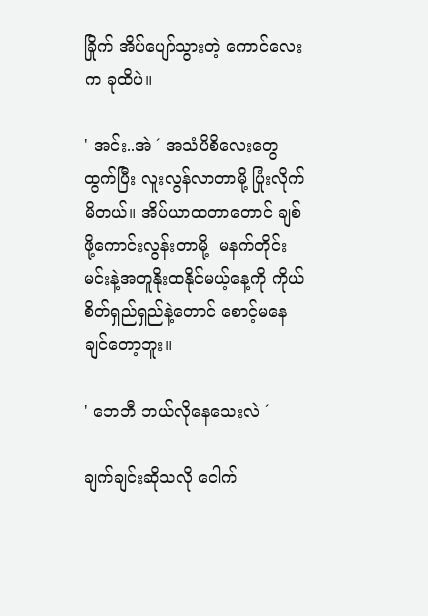ခြိုက် အိပ်ပျော်သွားတဲ့ ကောင်လေးက ခုထိပဲ။

' အင်း..အဲ ´ အသံပိစိလေးတွေထွက်ပြီး လူးလွန်လာတာမို့ ပြုံးလိုက်မိတယ်။ အိပ်ယာထတာတောင် ချစ်ဖို့ကောင်းလွန်းတာမို့  မနက်တိုင်း မင်းနဲ့အတူနိုးထနိုင်မယ့်နေ့ကို ကိုယ်စိတ်ရှည်ရှည်နဲ့တောင် စောင့်မနေချင်တော့ဘူး။

' ဘေဘီ ဘယ်လိုနေသေးလဲ ´

ချက်ချင်းဆိုသလို ငေါက်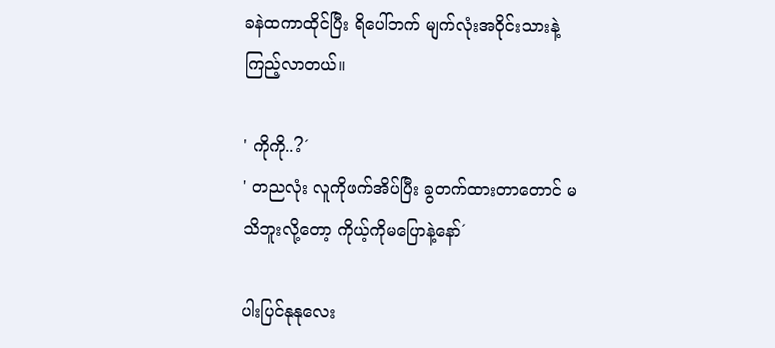ခနဲထကာထိုင်ပြီး ရိပေါ်ဘက် မျက်လုံးအဝိုင်းသားနဲ့ကြည့်လာတယ်။

' ကိုကို..?´
' တညလုံး လူကိုဖက်အိပ်ပြီး ခွတက်ထားတာတောင် မသိဘူးလို့တော့ ကိုယ့်ကိုမပြောနဲ့နော်´

ပါးပြင်နုနုလေး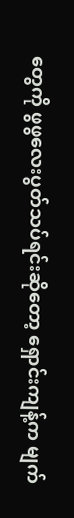တွေကို ဖွဖွလေးပွတ်သပ်ရင်းဆိုတော့ ရှောင်းကျန့်က မျက်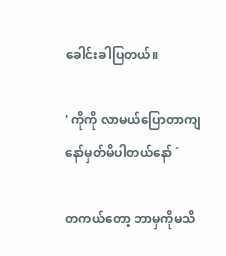ခေါင်းခါပြတယ်။

' ကိုကို လာမယ်ပြောတာကျနော်မှတ်မိပါတယ်နော် ´

တကယ်တော့ ဘာမှကိုမသိ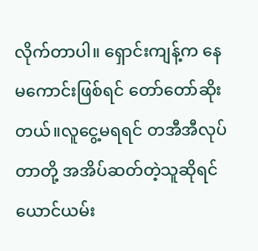လိုက်တာပါ။ ရှောင်းကျန့်က နေမကောင်းဖြစ်ရင် တော်တော်ဆိုးတယ်။လူငွေ့မရရင် တအီအီလုပ်တာတို့ အအိပ်ဆတ်တဲ့သူဆိုရင် ယောင်ယမ်း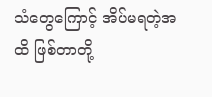သံတွေကြောင့် အိပ်မရတဲ့အထိ ဖြစ်တာတို့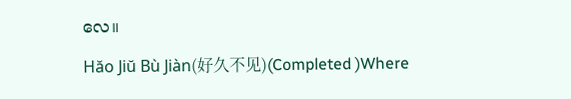လေ။

Hăo Jiŭ Bù Jiàn(好久不见)(Completed )Where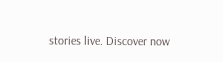stories live. Discover now